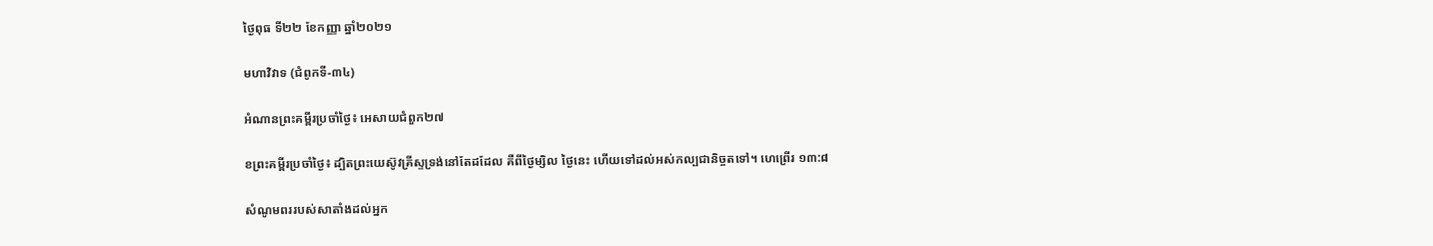ថ្ងៃពុធ ទី២២ ខែកញ្ញា ឆ្នាំ២០២១

មហាវិវាទ (ជំពូកទី-៣៤)

អំណានព្រះគម្ពីរប្រចាំថ្ងៃ៖ អេសាយជំពួក២៧

ខព្រះគម្ពីរប្រចាំថ្ងៃ៖ ដ្បិតព្រះយេស៊ូវគ្រីស្ទទ្រង់នៅតែដដែល គឺពីថ្ងៃម្សិល ថ្ងៃនេះ ហើយទៅដល់អស់កល្បជានិច្ចតទៅ។ ហេព្រើរ ១៣:៨

សំណូមពររបស់សាតាំងដល់អ្នក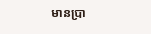មានប្រា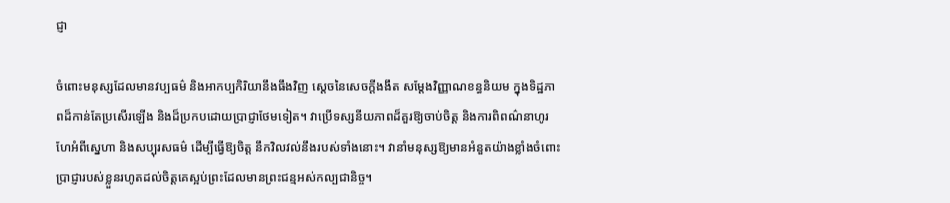ជ្ញា

ចំពោះមនុស្សដែលមានវប្បធម៌ និងអាកប្បកិរិយានឹងធឹងវិញ ស្តេចនៃសេចក្តីងងឹត សម្តែងវិញ្ញាណខន្ធនិយម ក្នុងទិដ្ឋភាពដ៏កាន់តែប្រសើរឡើង និងដ៏ប្រកបដោយប្រាជ្ញាថែមទៀត។ វាប្រើទស្សនីយភាពដ៏គួរឱ្យចាប់ចិត្ត និងការពិពណ៌នាហូរហែអំពីស្នេហា និងសប្បុរសធម៌ ដើម្បីធ្វើឱ្យចិត្ត នឹកវិលវល់នឹងរបស់ទាំងនោះ។ វានាំមនុស្សឱ្យមានអំនួតយ៉ាងខ្លាំងចំពោះ ប្រាជ្ញារបស់ខ្លួនរហូតដល់ចិត្តគេស្អប់ព្រះដែលមានព្រះជន្មអស់កល្បជានិច្ច។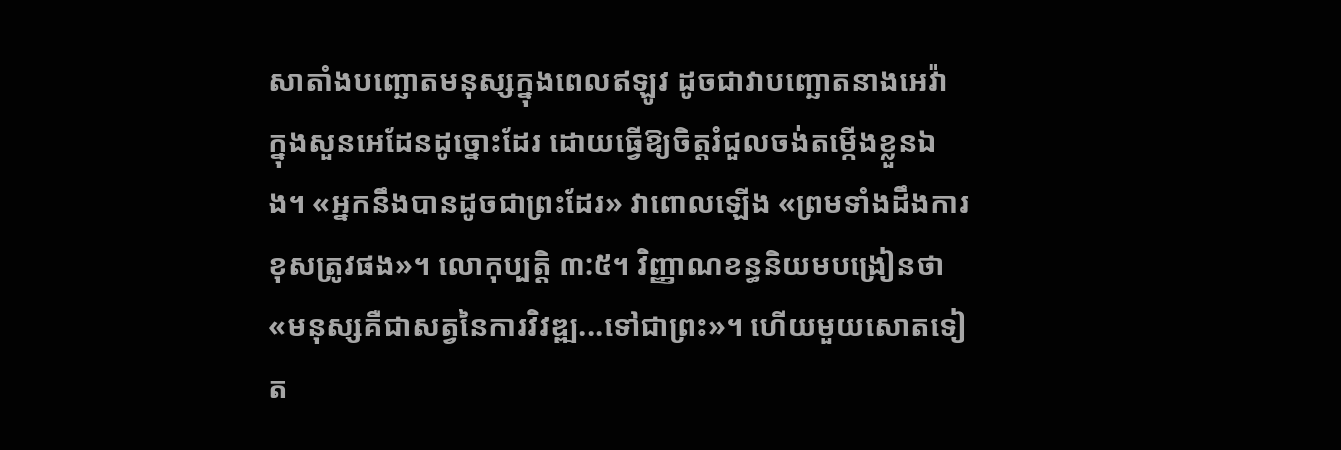សាតាំងបញ្ឆោតមនុស្សក្នុងពេលឥឡូវ ដូចជាវាបញ្ឆោតនាងអេវ៉ា ក្នុងសួនអេដែនដូច្នោះដែរ ដោយធ្វើឱ្យចិត្តរំជួលចង់តម្កើងខ្លួនឯង។ «អ្នកនឹងបានដូចជាព្រះដែរ» វាពោលឡើង «ព្រមទាំងដឹងការខុសត្រូវផង»។ លោកុប្បត្តិ ៣:៥។ វិញ្ញាណខន្ធនិយមបង្រៀនថា «មនុស្សគឺជាសត្វនៃការវិវឌ្ឍ...ទៅជាព្រះ»។ ហើយមួយសោតទៀត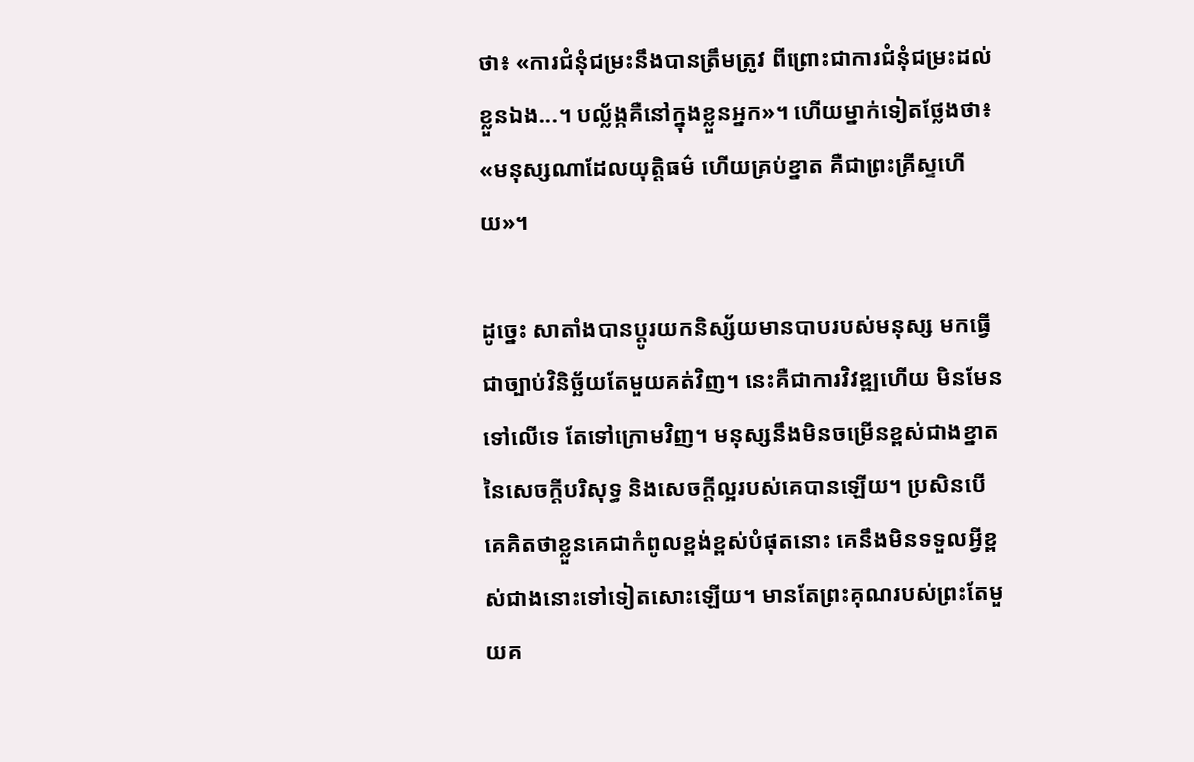ថា៖ «ការជំនុំជម្រះនឹងបានត្រឹមត្រូវ ពីព្រោះជាការជំនុំជម្រះដល់ខ្លួនឯង...។ បល្ល័ង្កគឺនៅក្នុងខ្លួនអ្នក»។ ហើយម្នាក់ទៀតថ្លែងថា៖ «មនុស្សណាដែលយុត្តិធម៌ ហើយគ្រប់ខ្នាត គឺជាព្រះគ្រីស្ទហើយ»។

ដូច្នេះ សាតាំងបានប្តូរយកនិស្ស័យមានបាបរបស់មនុស្ស មកធ្វើជាច្បាប់វិនិច្ឆ័យតែមួយគត់វិញ។ នេះគឺជាការវិវឌ្ឍហើយ មិនមែនទៅលើទេ តែទៅក្រោមវិញ។ មនុស្សនឹងមិនចម្រើនខ្ពស់ជាងខ្នាតនៃសេចក្តីបរិសុទ្ធ និងសេចក្តីល្អរបស់គេបានឡើយ។ ប្រសិនបើគេគិតថាខ្លួនគេជាកំពូលខ្ពង់ខ្ពស់បំផុតនោះ គេនឹងមិនទទួលអ្វីខ្ពស់ជាងនោះទៅទៀតសោះឡើយ។ មានតែព្រះគុណរបស់ព្រះតែមួយគ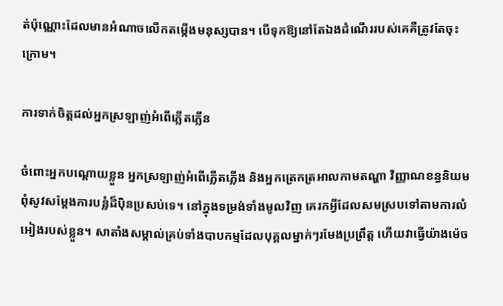ត់ប៉ុណ្ណោះដែលមានអំណាចលើកតម្កើងមនុស្សបាន។ បើទុកឱ្យនៅតែឯងដំណើររបស់គេគឺត្រូវតែចុះក្រោម។

ការទាក់ចិត្តដល់អ្នកស្រឡាញ់អំពើភ្លើតភ្លើន

ចំពោះអ្នកបណ្តោយខ្លួន អ្នកស្រឡាញ់អំពើភ្លើតភ្លើង និងអ្នកត្រេកត្រអាលកាមតណ្ហា វិញ្ញាណខន្ធនិយមពុំសូវសម្តែងការបន្លំដ៏ប៉ិនប្រសប់ទេ។ នៅក្នុងទម្រង់ទាំងមូលវិញ គេរកអ្វីដែលសមស្របទៅតាមការលំអៀងរបស់ខ្លួន។ សាតាំងសម្គាល់គ្រប់ទាំងបាបកម្មដែលបុគ្គលម្នាក់ៗរមែងប្រព្រឹត្ត ហើយវាធ្វើយ៉ាងម៉េច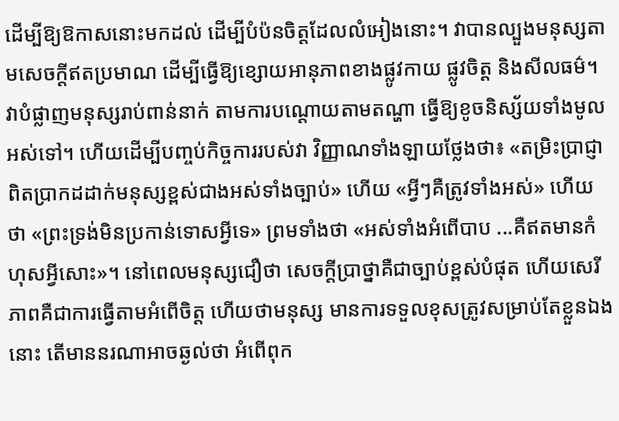ដើម្បីឱ្យឱកាសនោះមកដល់ ដើម្បីបំប៉នចិត្តដែលលំអៀងនោះ។ វាបានល្បួងមនុស្សតាមសេចក្តីឥតប្រមាណ ដើម្បីធ្វើឱ្យខ្សោយអានុភាពខាងផ្លូវកាយ ផ្លូវចិត្ត និងសីលធម៌។ វាបំផ្លាញមនុស្សរាប់ពាន់នាក់ តាមការបណ្តោយតាមតណ្ហា ធ្វើឱ្យខូចនិស្ស័យទាំងមូលអស់ទៅ។ ហើយដើម្បីបញ្ចប់កិច្ចការរបស់វា វិញ្ញាណទាំងឡាយថ្លែងថា៖ «តម្រិះប្រាជ្ញាពិតប្រាកដដាក់មនុស្សខ្ពស់ជាងអស់ទាំងច្បាប់» ហើយ «អ្វីៗគឺត្រូវទាំងអស់» ហើយថា «ព្រះទ្រង់មិនប្រកាន់ទោសអ្វីទេ» ព្រមទាំងថា «អស់ទាំងអំពើបាប ...គឺឥតមានកំហុសអ្វីសោះ»។ នៅពេលមនុស្សជឿថា សេចក្តីប្រាថ្នាគឺជាច្បាប់ខ្ពស់បំផុត ហើយសេរីភាពគឺជាការធ្វើតាមអំពើចិត្ត ហើយថាមនុស្ស មានការទទួលខុសត្រូវសម្រាប់តែខ្លួនឯងនោះ តើមាននរណាអាចឆ្ងល់ថា អំពើពុក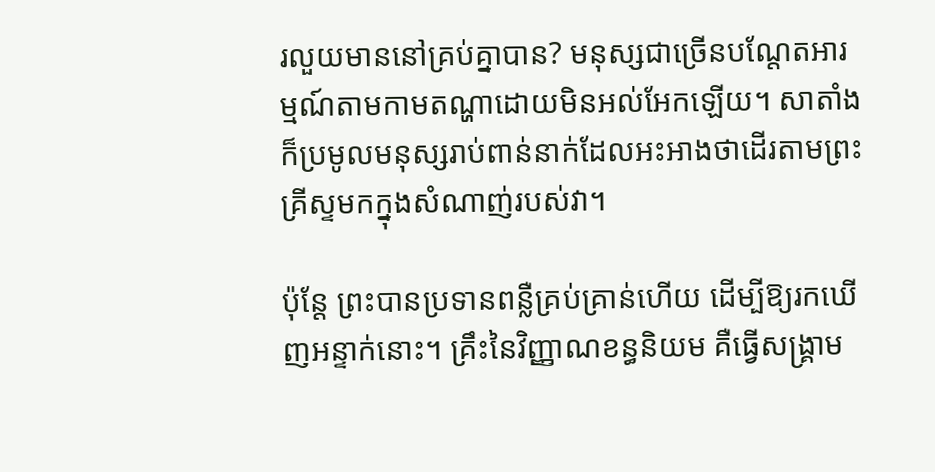រលួយមាននៅគ្រប់គ្នាបាន? មនុស្សជាច្រើនបណ្តែតអារម្មណ៍តាមកាមតណ្ហាដោយមិនអល់អែកឡើយ។ សាតាំងក៏ប្រមូលមនុស្សរាប់ពាន់នាក់ដែលអះអាងថាដើរតាមព្រះគ្រីស្ទមកក្នុងសំណាញ់របស់វា។

ប៉ុន្តែ ព្រះបានប្រទានពន្លឺគ្រប់គ្រាន់ហើយ ដើម្បីឱ្យរកឃើញអន្ទាក់នោះ។ គ្រឹះនៃវិញ្ញាណខន្ធនិយម គឺធ្វើសង្គ្រាម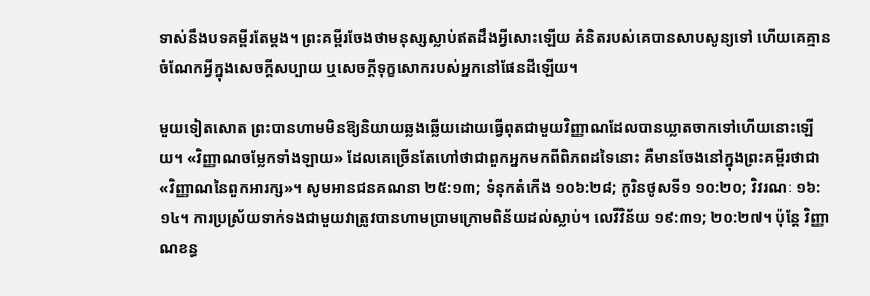ទាស់នឹងបទគម្ពីរតែម្តង។ ព្រះគម្ពីរចែងថាមនុស្សស្លាប់ឥតដឹងអ្វីសោះឡើយ គំនិតរបស់គេបានសាបសូន្យទៅ ហើយគេគ្មានចំណែកអ្វីក្នុងសេចក្តីសប្បាយ ឬសេចក្តីទុក្ខសោករបស់អ្នកនៅផែនដីឡើយ។

មួយទៀតសោត ព្រះបានហាមមិនឱ្យនិយាយឆ្លងឆ្លើយដោយធ្វើពុតជាមួយវិញ្ញាណដែលបានឃ្លាតចាកទៅហើយនោះឡើយ។ «វិញ្ញាណចម្លែកទាំងឡាយ» ដែលគេច្រើនតែហៅថាជាពួកអ្នកមកពីពិភពដទៃនោះ គឺមានចែងនៅក្នុងព្រះគម្ពីរថាជា «វិញ្ញាណនៃពួកអារក្ស»។ សូមអានជនគណនា ២៥:១៣; ទំនុកតំកើង ១០៦:២៨; កូរិនថូសទី១ ១០:២០; វិវរណៈ ១៦:១៤។ ការប្រស្រ័យទាក់ទងជាមួយវាត្រូវបានហាមប្រាមក្រោមពិន័យដល់ស្លាប់។ លេវីវិន័យ ១៩:៣១; ២០:២៧។ ប៉ុន្តែ វិញ្ញាណខន្ធ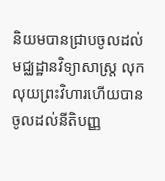និយមបានជ្រាបចូលដល់មជ្ឈដ្ឋានវិទ្យាសាស្ត្រ លុកលុយព្រះវិហារហើយបានចូលដល់នីតិបញ្ញ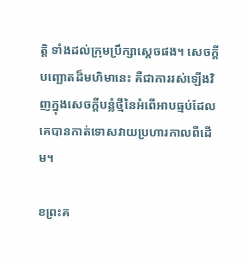ត្តិ ទាំងដល់ក្រុមប្រឹក្សាស្តេចផង។ សេចក្តីបញ្ឆោតដ៏មហិមានេះ គឺជាការរស់ឡើងវិញក្នុងសេចក្តីបន្លំថ្មីនៃអំពើអាបធ្មប់ដែលគេបានកាត់ទោសវាយប្រហារកាលពីដើម។

ខព្រះគ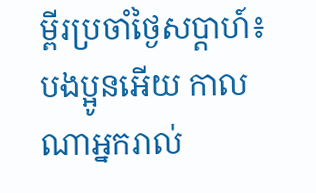ម្ពីរប្រចាំថ្ងៃសប្តាហ៍៖ បងប្អូនអើយ កាលណាអ្នករាល់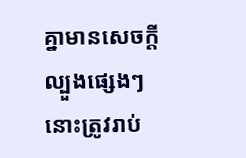គ្នាមានសេចក្តីល្បួងផ្សេងៗ នោះត្រូវរាប់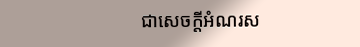ជាសេចក្តីអំណរស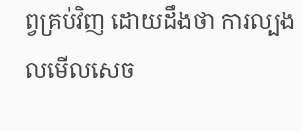ព្វគ្រប់វិញ ដោយដឹងថា ការល្បងលមើលសេច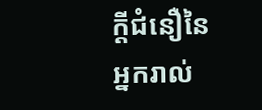ក្តីជំនឿនៃអ្នករាល់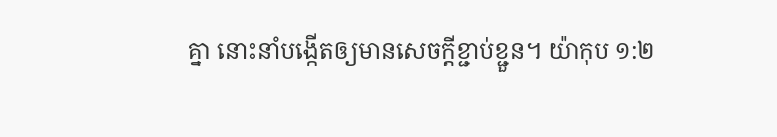គ្នា នោះនាំបង្កើតឲ្យមានសេចក្តីខ្ជាប់ខ្ជួន។ យ៉ាកុប ១:២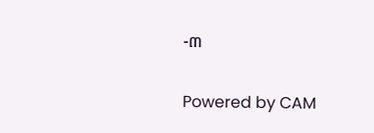-៣

Powered by CAM